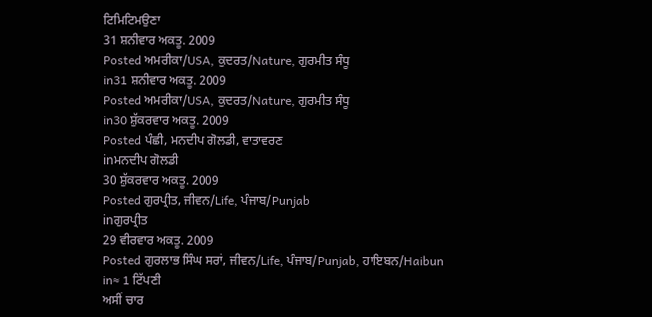ਟਿਮਿਟਿਮਉਣਾ
31 ਸ਼ਨੀਵਾਰ ਅਕਤੂ. 2009
Posted ਅਮਰੀਕਾ/USA, ਕੁਦਰਤ/Nature, ਗੁਰਮੀਤ ਸੰਧੂ
in31 ਸ਼ਨੀਵਾਰ ਅਕਤੂ. 2009
Posted ਅਮਰੀਕਾ/USA, ਕੁਦਰਤ/Nature, ਗੁਰਮੀਤ ਸੰਧੂ
in30 ਸ਼ੁੱਕਰਵਾਰ ਅਕਤੂ. 2009
Posted ਪੰਛੀ, ਮਨਦੀਪ ਗੋਲਡੀ, ਵਾਤਾਵਰਣ
inਮਨਦੀਪ ਗੋਲਡੀ
30 ਸ਼ੁੱਕਰਵਾਰ ਅਕਤੂ. 2009
Posted ਗੁਰਪ੍ਰੀਤ, ਜੀਵਨ/Life, ਪੰਜਾਬ/Punjab
inਗੁਰਪ੍ਰੀਤ
29 ਵੀਰਵਾਰ ਅਕਤੂ. 2009
Posted ਗੁਰਲਾਭ ਸਿੰਘ ਸਰਾਂ, ਜੀਵਨ/Life, ਪੰਜਾਬ/Punjab, ਹਾਇਬਨ/Haibun
in≈ 1 ਟਿੱਪਣੀ
ਅਸੀਂ ਚਾਰ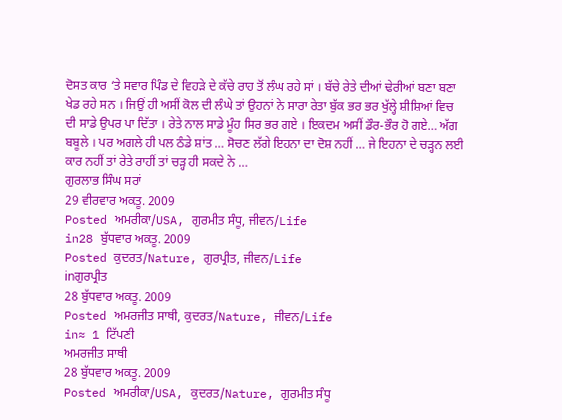ਦੋਸਤ ਕਾਰ ‘ਤੇ ਸਵਾਰ ਪਿੰਡ ਦੇ ਵਿਹੜੇ ਦੇ ਕੱਚੇ ਰਾਹ ਤੋਂ ਲੰਘ ਰਹੇ ਸਾਂ । ਬੱਚੇ ਰੇਤੇ ਦੀਆਂ ਢੇਰੀਆਂ ਬਣਾ ਬਣਾ ਖੇਡ ਰਹੇ ਸਨ । ਜਿਉਂ ਹੀ ਅਸੀਂ ਕੋਲ ਦੀ ਲੰਘੇ ਤਾਂ ਉਹਨਾਂ ਨੇ ਸਾਰਾ ਰੇਤਾ ਬੁੱਕ ਭਰ ਭਰ ਖੁੱਲ੍ਹੇ ਸ਼ੀਸ਼ਿਆਂ ਵਿਚ ਦੀ ਸਾਡੇ ਉਪਰ ਪਾ ਦਿੱਤਾ । ਰੇਤੇ ਨਾਲ ਸਾਡੇ ਮੂੰਹ ਸਿਰ ਭਰ ਗਏ । ਇਕਦਮ ਅਸੀਂ ਡੌਰ-ਭੌਰ ਹੋ ਗਏ… ਅੱਗ ਬਬੂਲੇ । ਪਰ ਅਗਲੇ ਹੀ ਪਲ ਠੰਡੇ ਸ਼ਾਂਤ … ਸੋਚਣ ਲੱਗੇ ਇਹਨਾ ਦਾ ਦੋਸ਼ ਨਹੀਂ … ਜੇ ਇਹਨਾ ਦੇ ਚੜ੍ਹਨ ਲਈ ਕਾਰ ਨਹੀਂ ਤਾਂ ਰੇਤੇ ਰਾਹੀਂ ਤਾਂ ਚੜ੍ਹ ਹੀ ਸਕਦੇ ਨੇ …
ਗੁਰਲਾਭ ਸਿੰਘ ਸਰਾਂ
29 ਵੀਰਵਾਰ ਅਕਤੂ. 2009
Posted ਅਮਰੀਕਾ/USA, ਗੁਰਮੀਤ ਸੰਧੂ, ਜੀਵਨ/Life
in28 ਬੁੱਧਵਾਰ ਅਕਤੂ. 2009
Posted ਕੁਦਰਤ/Nature, ਗੁਰਪ੍ਰੀਤ, ਜੀਵਨ/Life
inਗੁਰਪ੍ਰੀਤ
28 ਬੁੱਧਵਾਰ ਅਕਤੂ. 2009
Posted ਅਮਰਜੀਤ ਸਾਥੀ, ਕੁਦਰਤ/Nature, ਜੀਵਨ/Life
in≈ 1 ਟਿੱਪਣੀ
ਅਮਰਜੀਤ ਸਾਥੀ
28 ਬੁੱਧਵਾਰ ਅਕਤੂ. 2009
Posted ਅਮਰੀਕਾ/USA, ਕੁਦਰਤ/Nature, ਗੁਰਮੀਤ ਸੰਧੂ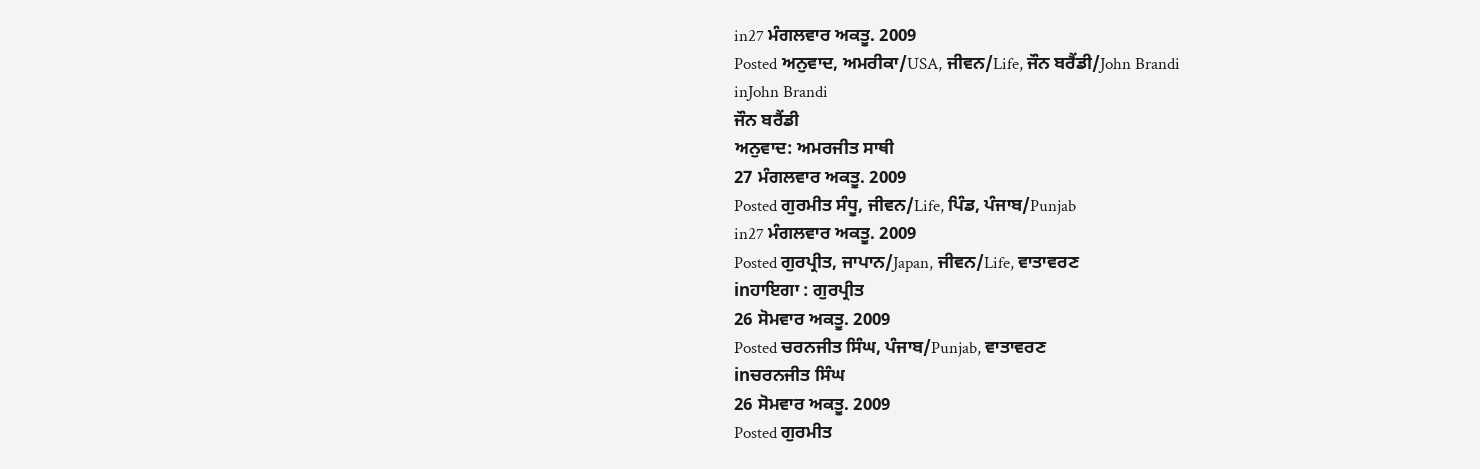in27 ਮੰਗਲਵਾਰ ਅਕਤੂ. 2009
Posted ਅਨੁਵਾਦ, ਅਮਰੀਕਾ/USA, ਜੀਵਨ/Life, ਜੌਨ ਬਰੈਂਡੀ/John Brandi
inJohn Brandi
ਜੌਨ ਬਰੈਂਡੀ
ਅਨੁਵਾਦ: ਅਮਰਜੀਤ ਸਾਥੀ
27 ਮੰਗਲਵਾਰ ਅਕਤੂ. 2009
Posted ਗੁਰਮੀਤ ਸੰਧੂ, ਜੀਵਨ/Life, ਪਿੰਡ, ਪੰਜਾਬ/Punjab
in27 ਮੰਗਲਵਾਰ ਅਕਤੂ. 2009
Posted ਗੁਰਪ੍ਰੀਤ, ਜਾਪਾਨ/Japan, ਜੀਵਨ/Life, ਵਾਤਾਵਰਣ
inਹਾਇਗਾ : ਗੁਰਪ੍ਰੀਤ
26 ਸੋਮਵਾਰ ਅਕਤੂ. 2009
Posted ਚਰਨਜੀਤ ਸਿੰਘ, ਪੰਜਾਬ/Punjab, ਵਾਤਾਵਰਣ
inਚਰਨਜੀਤ ਸਿੰਘ
26 ਸੋਮਵਾਰ ਅਕਤੂ. 2009
Posted ਗੁਰਮੀਤ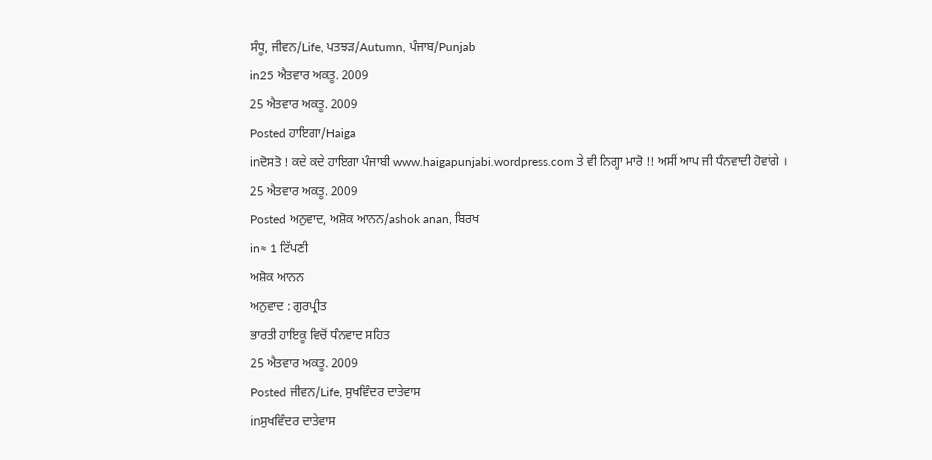ਸੰਧੂ, ਜੀਵਨ/Life, ਪਤਝੜ/Autumn, ਪੰਜਾਬ/Punjab
in25 ਐਤਵਾਰ ਅਕਤੂ. 2009
25 ਐਤਵਾਰ ਅਕਤੂ. 2009
Posted ਹਾਇਗਾ/Haiga
inਦੋਸਤੋ ! ਕਦੇ ਕਦੇ ਹਾਇਗਾ ਪੰਜਾਬੀ www.haigapunjabi.wordpress.com ਤੇ ਵੀ ਨਿਗ੍ਹਾ ਮਾਰੋ !! ਅਸੀਂ ਆਪ ਜੀ ਧੰਨਵਾਦੀ ਹੋਵਾਂਗੇ ।
25 ਐਤਵਾਰ ਅਕਤੂ. 2009
Posted ਅਨੁਵਾਦ, ਅਸ਼ੋਕ ਆਨਨ/ashok anan, ਬਿਰਖ
in≈ 1 ਟਿੱਪਣੀ
ਅਸ਼ੋਕ ਆਨਨ
ਅਨੁਵਾਦ : ਗੁਰਪ੍ਰੀਤ
ਭਾਰਤੀ ਹਾਇਕੂ ਵਿਚੋਂ ਧੰਨਵਾਦ ਸਹਿਤ
25 ਐਤਵਾਰ ਅਕਤੂ. 2009
Posted ਜੀਵਨ/Life, ਸੁਖਵਿੰਦਰ ਦਾਤੇਵਾਸ
inਸੁਖਵਿੰਦਰ ਦਾਤੇਵਾਸ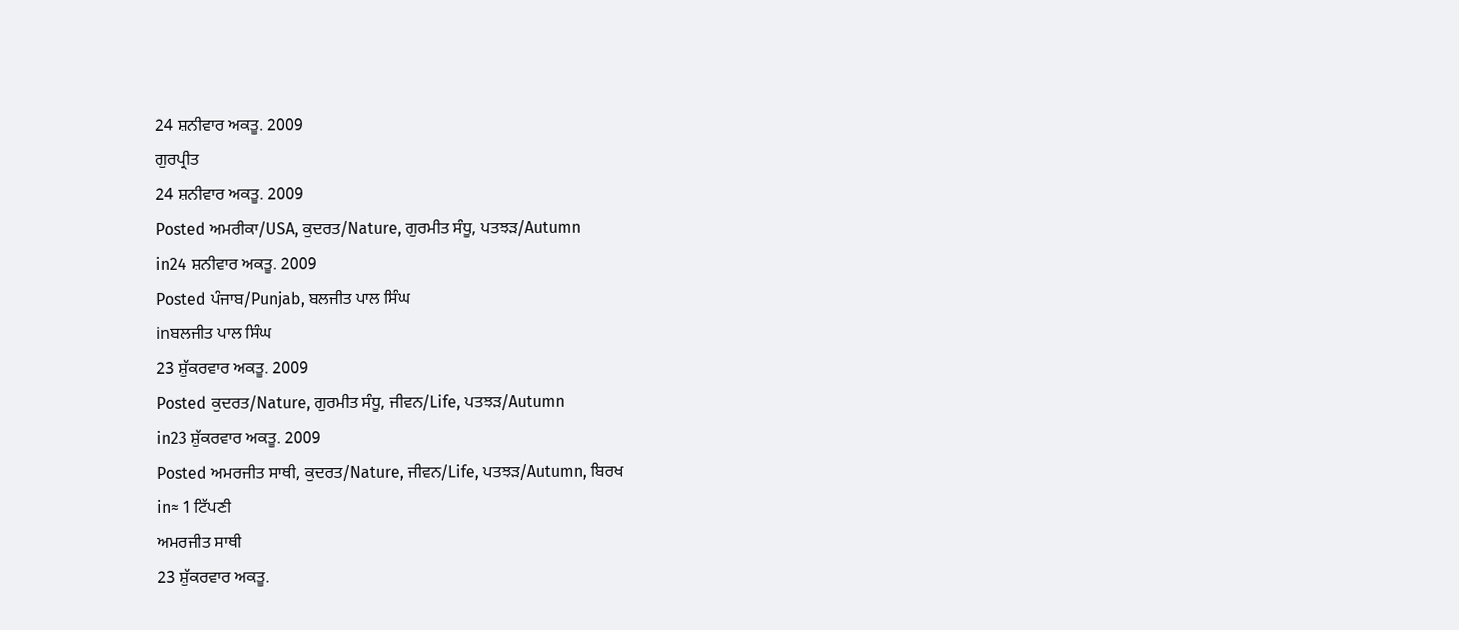24 ਸ਼ਨੀਵਾਰ ਅਕਤੂ. 2009
ਗੁਰਪ੍ਰੀਤ
24 ਸ਼ਨੀਵਾਰ ਅਕਤੂ. 2009
Posted ਅਮਰੀਕਾ/USA, ਕੁਦਰਤ/Nature, ਗੁਰਮੀਤ ਸੰਧੂ, ਪਤਝੜ/Autumn
in24 ਸ਼ਨੀਵਾਰ ਅਕਤੂ. 2009
Posted ਪੰਜਾਬ/Punjab, ਬਲਜੀਤ ਪਾਲ ਸਿੰਘ
inਬਲਜੀਤ ਪਾਲ ਸਿੰਘ
23 ਸ਼ੁੱਕਰਵਾਰ ਅਕਤੂ. 2009
Posted ਕੁਦਰਤ/Nature, ਗੁਰਮੀਤ ਸੰਧੂ, ਜੀਵਨ/Life, ਪਤਝੜ/Autumn
in23 ਸ਼ੁੱਕਰਵਾਰ ਅਕਤੂ. 2009
Posted ਅਮਰਜੀਤ ਸਾਥੀ, ਕੁਦਰਤ/Nature, ਜੀਵਨ/Life, ਪਤਝੜ/Autumn, ਬਿਰਖ
in≈ 1 ਟਿੱਪਣੀ
ਅਮਰਜੀਤ ਸਾਥੀ
23 ਸ਼ੁੱਕਰਵਾਰ ਅਕਤੂ.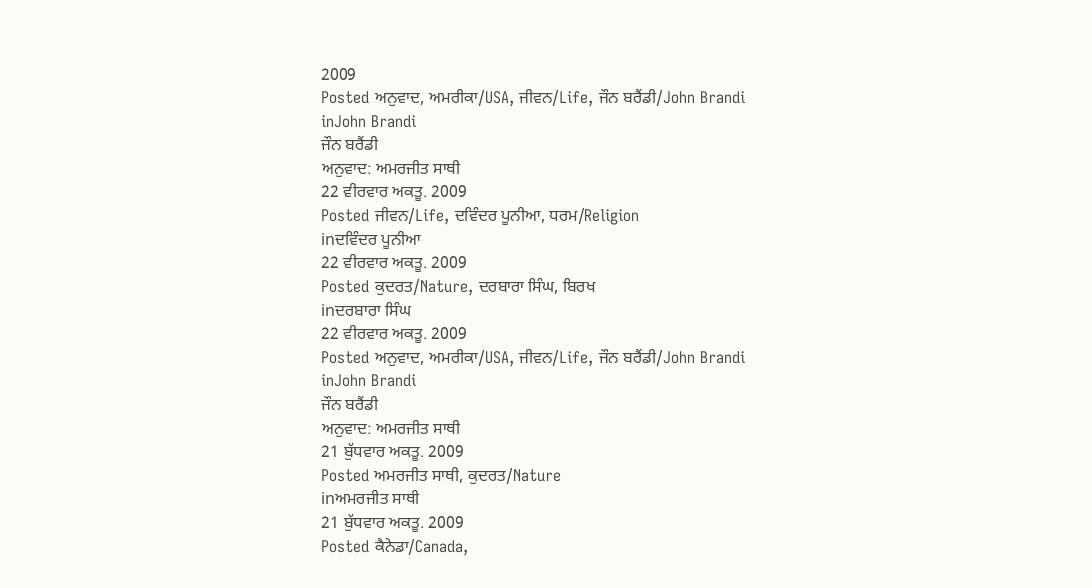2009
Posted ਅਨੁਵਾਦ, ਅਮਰੀਕਾ/USA, ਜੀਵਨ/Life, ਜੌਨ ਬਰੈਂਡੀ/John Brandi
inJohn Brandi
ਜੌਨ ਬਰੈਂਡੀ
ਅਨੁਵਾਦ: ਅਮਰਜੀਤ ਸਾਥੀ
22 ਵੀਰਵਾਰ ਅਕਤੂ. 2009
Posted ਜੀਵਨ/Life, ਦਵਿੰਦਰ ਪੂਨੀਆ, ਧਰਮ/Religion
inਦਵਿੰਦਰ ਪੂਨੀਆ
22 ਵੀਰਵਾਰ ਅਕਤੂ. 2009
Posted ਕੁਦਰਤ/Nature, ਦਰਬਾਰਾ ਸਿੰਘ, ਬਿਰਖ
inਦਰਬਾਰਾ ਸਿੰਘ
22 ਵੀਰਵਾਰ ਅਕਤੂ. 2009
Posted ਅਨੁਵਾਦ, ਅਮਰੀਕਾ/USA, ਜੀਵਨ/Life, ਜੌਨ ਬਰੈਂਡੀ/John Brandi
inJohn Brandi
ਜੌਨ ਬਰੈਂਡੀ
ਅਨੁਵਾਦ: ਅਮਰਜੀਤ ਸਾਥੀ
21 ਬੁੱਧਵਾਰ ਅਕਤੂ. 2009
Posted ਅਮਰਜੀਤ ਸਾਥੀ, ਕੁਦਰਤ/Nature
inਅਮਰਜੀਤ ਸਾਥੀ
21 ਬੁੱਧਵਾਰ ਅਕਤੂ. 2009
Posted ਕੈਨੇਡਾ/Canada,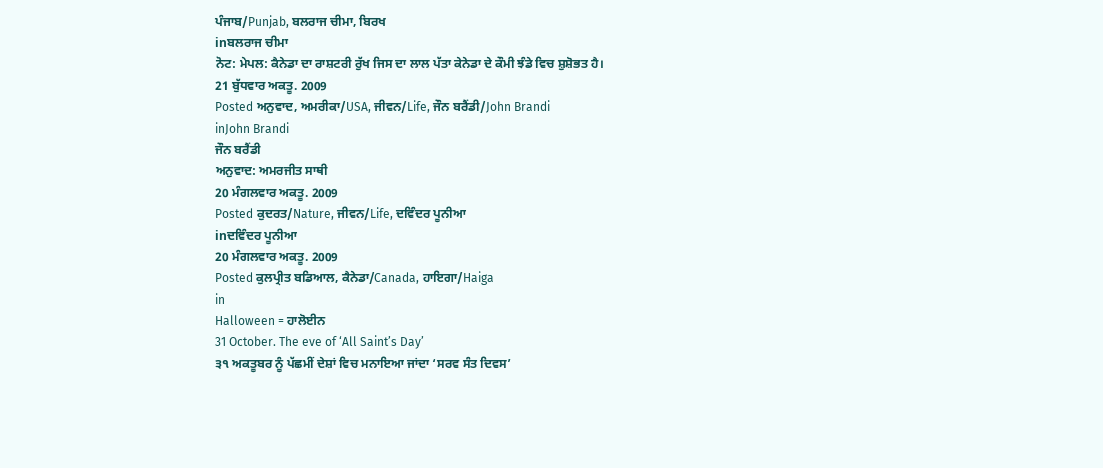ਪੰਜਾਬ/Punjab, ਬਲਰਾਜ ਚੀਮਾ, ਬਿਰਖ
inਬਲਰਾਜ ਚੀਮਾ
ਨੋਟ: ਮੇਪਲ: ਕੈਨੇਡਾ ਦਾ ਰਾਸ਼ਟਰੀ ਰੁੱਖ ਜਿਸ ਦਾ ਲਾਲ ਪੱਤਾ ਕੇਨੇਡਾ ਦੇ ਕੌਮੀ ਝੰਡੇ ਵਿਚ ਸ਼ੁਸ਼ੋਭਤ ਹੈ।
21 ਬੁੱਧਵਾਰ ਅਕਤੂ. 2009
Posted ਅਨੁਵਾਦ, ਅਮਰੀਕਾ/USA, ਜੀਵਨ/Life, ਜੌਨ ਬਰੈਂਡੀ/John Brandi
inJohn Brandi
ਜੌਨ ਬਰੈਂਡੀ
ਅਨੁਵਾਦ: ਅਮਰਜੀਤ ਸਾਥੀ
20 ਮੰਗਲਵਾਰ ਅਕਤੂ. 2009
Posted ਕੁਦਰਤ/Nature, ਜੀਵਨ/Life, ਦਵਿੰਦਰ ਪੂਨੀਆ
inਦਵਿੰਦਰ ਪੂਨੀਆ
20 ਮੰਗਲਵਾਰ ਅਕਤੂ. 2009
Posted ਕੁਲਪ੍ਰੀਤ ਬਡਿਆਲ, ਕੈਨੇਡਾ/Canada, ਹਾਇਗਾ/Haiga
in
Halloween = ਹਾਲੋਈਨ
31 October. The eve of ‘All Saint’s Day’
੩੧ ਅਕਤੂਬਰ ਨੂੰ ਪੱਛਮੀਂ ਦੇਸ਼ਾਂ ਵਿਚ ਮਨਾਇਆ ਜਾਂਦਾ ‘ਸਰਵ ਸੰਤ ਦਿਵਸ’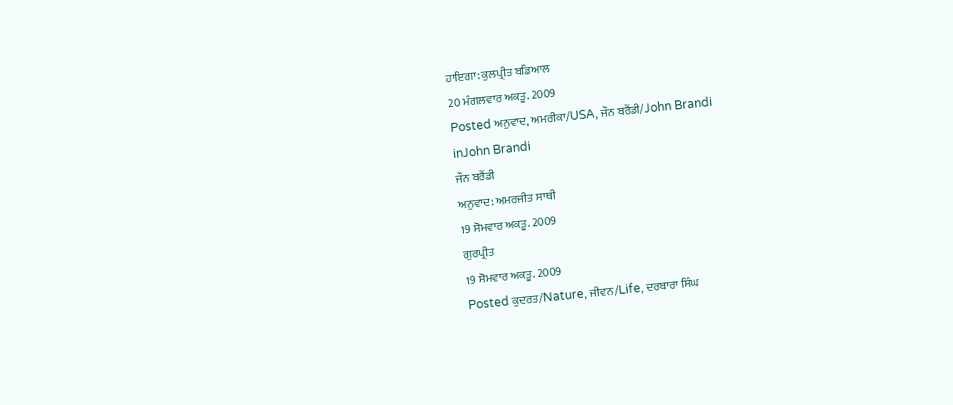ਹਾਇਗਾ: ਕੁਲਪ੍ਰੀਤ ਬਡਿਆਲ
20 ਮੰਗਲਵਾਰ ਅਕਤੂ. 2009
Posted ਅਨੁਵਾਦ, ਅਮਰੀਕਾ/USA, ਜੌਨ ਬਰੈਂਡੀ/John Brandi
inJohn Brandi
ਜੌਨ ਬਰੈਂਡੀ
ਅਨੁਵਾਦ: ਅਮਰਜੀਤ ਸਾਥੀ
19 ਸੋਮਵਾਰ ਅਕਤੂ. 2009
ਗੁਰਪ੍ਰੀਤ
19 ਸੋਮਵਾਰ ਅਕਤੂ. 2009
Posted ਕੁਦਰਤ/Nature, ਜੀਵਨ/Life, ਦਰਬਾਰਾ ਸਿੰਘ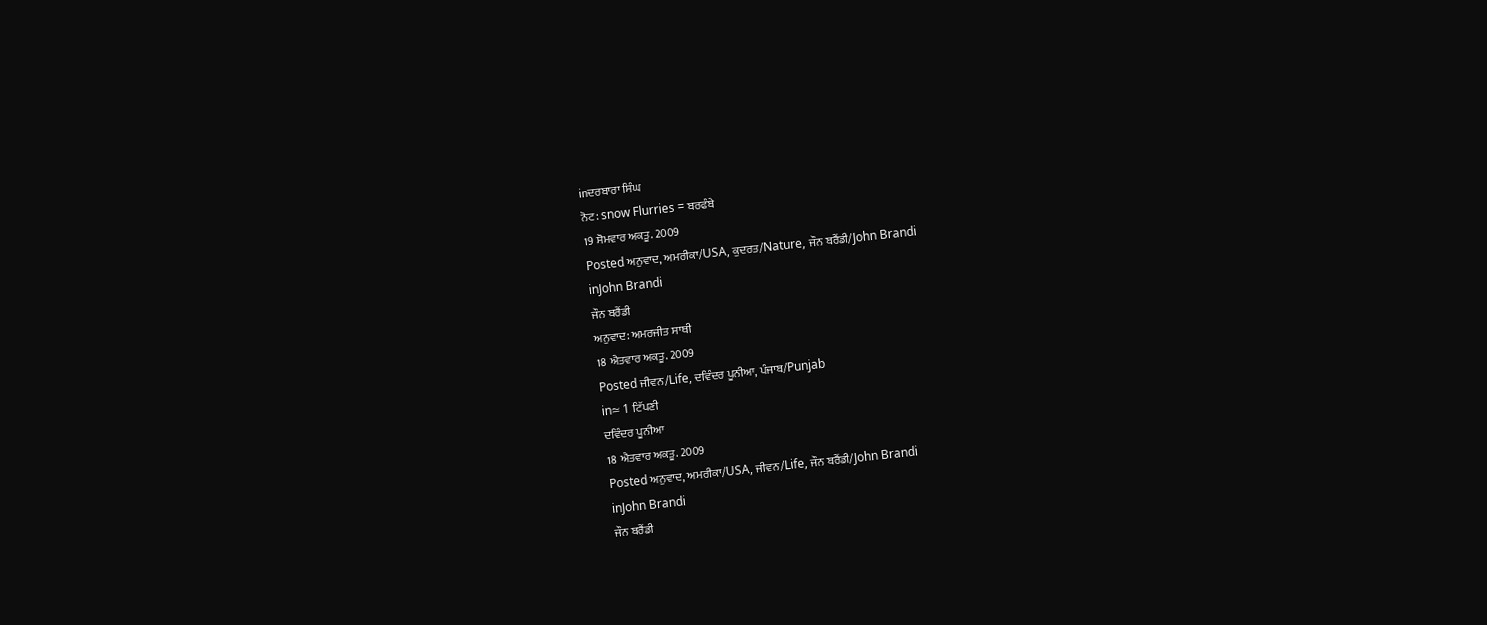inਦਰਬਾਰਾ ਸਿੰਘ
ਨੋਟ: snow Flurries = ਬਰਫੰਬੇ
19 ਸੋਮਵਾਰ ਅਕਤੂ. 2009
Posted ਅਨੁਵਾਦ, ਅਮਰੀਕਾ/USA, ਕੁਦਰਤ/Nature, ਜੌਨ ਬਰੈਂਡੀ/John Brandi
inJohn Brandi
ਜੌਨ ਬਰੈਂਡੀ
ਅਨੁਵਾਦ: ਅਮਰਜੀਤ ਸਾਥੀ
18 ਐਤਵਾਰ ਅਕਤੂ. 2009
Posted ਜੀਵਨ/Life, ਦਵਿੰਦਰ ਪੂਨੀਆ, ਪੰਜਾਬ/Punjab
in≈ 1 ਟਿੱਪਣੀ
ਦਵਿੰਦਰ ਪੂਨੀਆ
18 ਐਤਵਾਰ ਅਕਤੂ. 2009
Posted ਅਨੁਵਾਦ, ਅਮਰੀਕਾ/USA, ਜੀਵਨ/Life, ਜੌਨ ਬਰੈਂਡੀ/John Brandi
inJohn Brandi
ਜੌਨ ਬਰੈਂਡੀ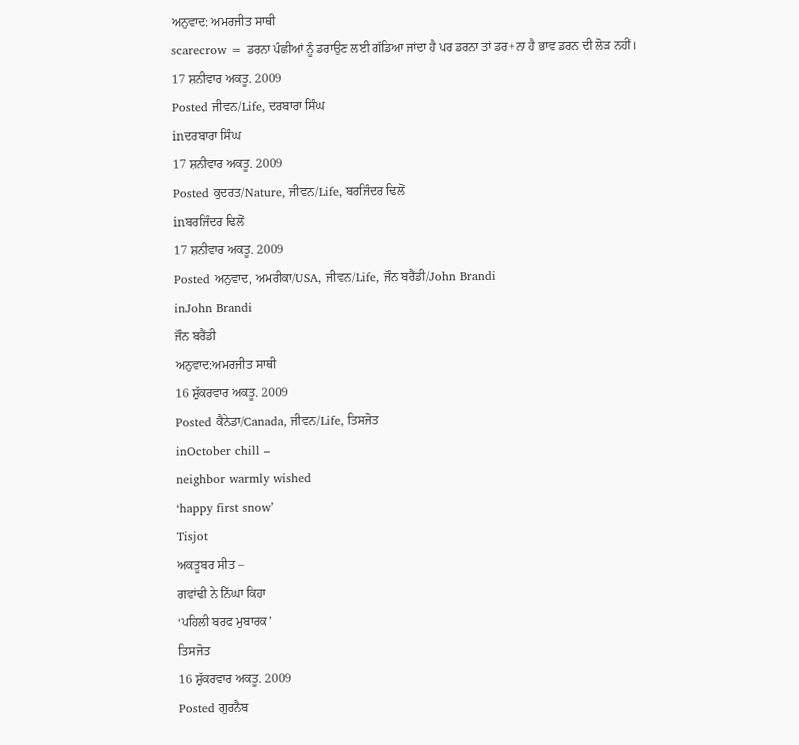ਅਨੁਵਾਦ: ਅਮਰਜੀਤ ਸਾਥੀ
scarecrow = ਡਰਨਾ ਪੰਛੀਆਂ ਨੂੰ ਡਰਾਉਣ ਲਈ ਗੱਡਿਆ ਜਾਂਦਾ ਹੈ ਪਰ ਡਰਨਾ ਤਾਂ ਡਰ+ਨਾ ਹੈ ਭਾਵ ਡਰਨ ਦੀ ਲੋੜ ਨਹੀਂ।
17 ਸ਼ਨੀਵਾਰ ਅਕਤੂ. 2009
Posted ਜੀਵਨ/Life, ਦਰਬਾਰਾ ਸਿੰਘ
inਦਰਬਾਰਾ ਸਿੰਘ
17 ਸ਼ਨੀਵਾਰ ਅਕਤੂ. 2009
Posted ਕੁਦਰਤ/Nature, ਜੀਵਨ/Life, ਬਰਜਿੰਦਰ ਢਿਲੋਂ
inਬਰਜਿੰਦਰ ਢਿਲੋਂ
17 ਸ਼ਨੀਵਾਰ ਅਕਤੂ. 2009
Posted ਅਨੁਵਾਦ, ਅਮਰੀਕਾ/USA, ਜੀਵਨ/Life, ਜੌਨ ਬਰੈਂਡੀ/John Brandi
inJohn Brandi
ਜੌਨ ਬਰੈਂਡੀ
ਅਨੁਵਾਦ:ਅਮਰਜੀਤ ਸਾਥੀ
16 ਸ਼ੁੱਕਰਵਾਰ ਅਕਤੂ. 2009
Posted ਕੈਨੇਡਾ/Canada, ਜੀਵਨ/Life, ਤਿਸਜੋਤ
inOctober chill –
neighbor warmly wished
‘happy first snow’
Tisjot
ਅਕਤੂਬਰ ਸੀਤ –
ਗਵਾਂਢੀ ਨੇ ਨਿੱਘਾ ਕਿਹਾ
‘ਪਹਿਲੀ ਬਰਫ ਮੁਬਾਰਕ’
ਤਿਸਜੋਤ
16 ਸ਼ੁੱਕਰਵਾਰ ਅਕਤੂ. 2009
Posted ਗੁਰਨੈਬ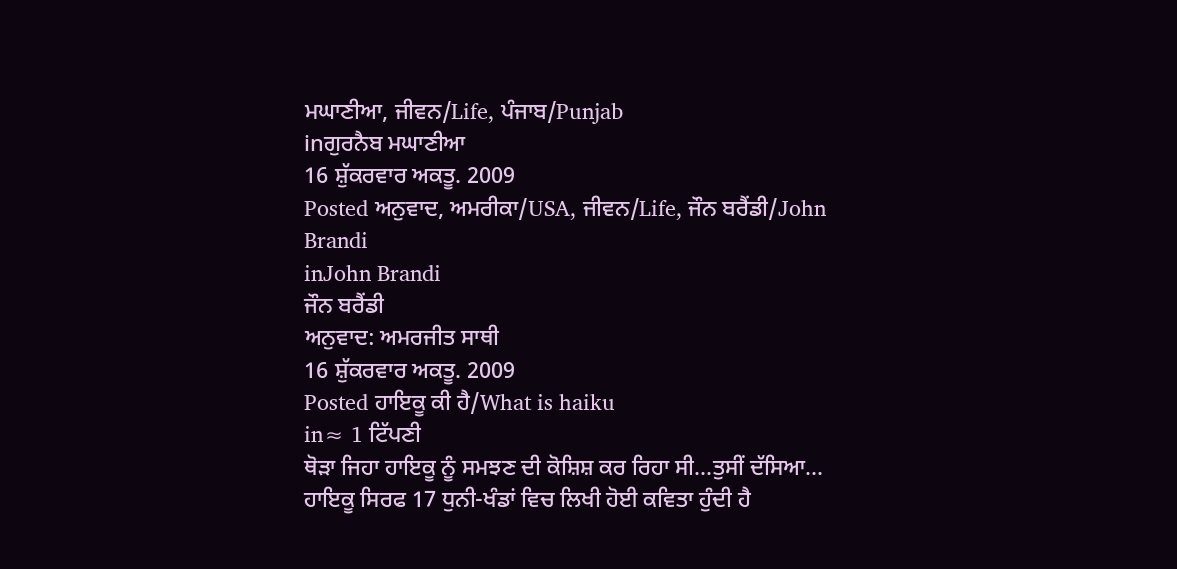ਮਘਾਣੀਆ, ਜੀਵਨ/Life, ਪੰਜਾਬ/Punjab
inਗੁਰਨੈਬ ਮਘਾਣੀਆ
16 ਸ਼ੁੱਕਰਵਾਰ ਅਕਤੂ. 2009
Posted ਅਨੁਵਾਦ, ਅਮਰੀਕਾ/USA, ਜੀਵਨ/Life, ਜੌਨ ਬਰੈਂਡੀ/John Brandi
inJohn Brandi
ਜੌਨ ਬਰੈਂਡੀ
ਅਨੁਵਾਦ: ਅਮਰਜੀਤ ਸਾਥੀ
16 ਸ਼ੁੱਕਰਵਾਰ ਅਕਤੂ. 2009
Posted ਹਾਇਕੂ ਕੀ ਹੈ/What is haiku
in≈ 1 ਟਿੱਪਣੀ
ਥੋੜਾ ਜਿਹਾ ਹਾਇਕੂ ਨੂੰ ਸਮਝਣ ਦੀ ਕੋਸ਼ਿਸ਼ ਕਰ ਰਿਹਾ ਸੀ…ਤੁਸੀਂ ਦੱਸਿਆ… ਹਾਇਕੂ ਸਿਰਫ 17 ਧੁਨੀ-ਖੰਡਾਂ ਵਿਚ ਲਿਖੀ ਹੋਈ ਕਵਿਤਾ ਹੁੰਦੀ ਹੈ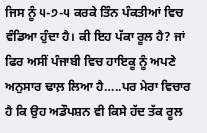ਜਿਸ ਨੂੰ ੫-੭-੫ ਕਰਕੇ ਤਿੰਨ ਪੰਕਤੀਆਂ ਵਿਚ ਵੰਡਿਆ ਹੁੰਦਾ ਹੈ। ਕੀ ਇਹ ਪੱਕਾ ਰੂਲ ਹੈ? ਜਾਂ ਫਿਰ ਅਸੀਂ ਪੰਜਾਬੀ ਵਿਚ ਹਾਇਕੂ ਨੂੰ ਅਪਣੇ ਅਨੁਸਾਰ ਢਾਲ਼ ਲਿਆ ਹੈ…..ਪਰ ਮੇਰਾ ਵਿਚਾਰ ਹੈ ਕਿ ਉਹ ਅਡੌਪਸ਼ਨ ਵੀ ਕਿਸੇ ਹੱਦ ਤੱਕ ਰੂਲ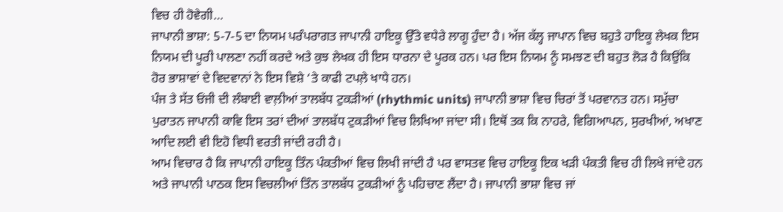ਵਿਚ ਹੀ ਹੋਵੇਗੀ…
ਜਾਪਾਨੀ ਭਾਸ਼ਾ: 5-7-5 ਦਾ ਨਿਯਮ ਪਰੰਪਰਾਗਤ ਜਾਪਾਨੀ ਹਾਇਕੂ ਉੱਤੇ ਵਧੇਰੇ ਲਾਗੂ ਹੁੰਦਾ ਹੈ। ਅੱਜ ਕੱਲ੍ਹ ਜਾਪਾਨ ਵਿਚ ਬਹੁਤੇ ਹਾਇਕੂ ਲੇਖਕ ਇਸ ਨਿਯਮ ਦੀ ਪੂਰੀ ਪਾਲਣਾ ਨਹੀਂ ਕਰਦੇ ਅਤੇ ਕੁਝ ਲੇਖਕ ਹੀ ਇਸ ਧਾਰਨਾ ਦੇ ਪੂਰਕ ਹਨ। ਪਰ ਇਸ ਨਿਯਮ ਨੂੰ ਸਮਝਣ ਦੀ ਬਹੁਤ ਲੋੜ ਹੈ ਕਿਉਂਕਿ ਹੋਰ ਭਾਸ਼ਾਵਾਂ ਦੇ ਵਿਦਵਾਨਾਂ ਨੇ ਇਸ ਵਿਸ਼ੇ ‘ਤੇ ਕਾਫੀ ਟਪਲ਼ੇ ਖਾਧੇ ਹਨ।
ਪੰਜ ਤੇ ਸੱਤ ਓਂਜੀ ਦੀ ਲੰਬਾਈ ਵਾਲ਼ੀਆਂ ਤਾਲਬੱਧ ਟੁਕੜੀਆਂ (rhythmic units) ਜਾਪਾਨੀ ਭਾਸ਼ਾ ਵਿਚ ਚਿਰਾਂ ਤੋਂ ਪਰਵਾਨਤ ਹਨ। ਸਮੁੱਚਾ ਪੁਰਾਤਨ ਜਾਪਾਨੀ ਕਾਵਿ ਇਸ ਤਰਾਂ ਦੀਆਂ ਤਾਲਬੱਧ ਟੁਕੜੀਆਂ ਵਿਚ ਲਿਖਿਆ ਜਾਂਦਾ ਸੀ। ਇਥੋਂ ਤਕ ਕਿ ਨਾਹਰੇ, ਵਿਗਿਆਪਨ, ਸੁਰਖੀਆਂ, ਅਖਾਣ ਆਦਿ ਲਈ ਵੀ ਇਹੋ ਵਿਧੀ ਵਰਤੀ ਜਾਂਦੀ ਰਹੀ ਹੈ।
ਆਮ ਵਿਚਾਰ ਹੈ ਕਿ ਜਾਪਾਨੀ ਹਾਇਕੂ ਤਿੰਨ ਪੰਕਤੀਆਂ ਵਿਚ ਲਿਖੀ ਜਾਂਦੀ ਹੈ ਪਰ ਵਾਸਤਵ ਵਿਚ ਹਾਇਕੂ ਇਕ ਖੜੀ ਪੰਕਤੀ ਵਿਚ ਹੀ ਲਿਖੇ ਜਾਂਦੇ ਹਨ ਅਤੇ ਜਾਪਾਨੀ ਪਾਠਕ ਇਸ ਵਿਚਲੀਆਂ ਤਿੰਨ ਤਾਲਬੱਧ ਟੁਕੜੀਆਂ ਨੂੰ ਪਹਿਚਾਣ ਲੈਂਦਾ ਹੈ। ਜਾਪਾਨੀ ਭਾਸ਼ਾ ਵਿਚ ਜਾਂ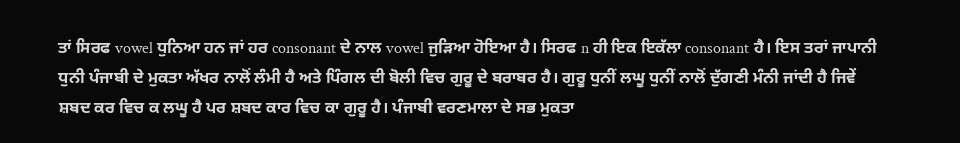ਤਾਂ ਸਿਰਫ vowel ਧੁਨਿਆ ਹਨ ਜਾਂ ਹਰ consonant ਦੇ ਨਾਲ vowel ਜੁੜਿਆ ਹੋਇਆ ਹੈ। ਸਿਰਫ n ਹੀ ਇਕ ਇਕੱਲਾ consonant ਹੈ। ਇਸ ਤਰਾਂ ਜਾਪਾਨੀ ਧੁਨੀ ਪੰਜਾਬੀ ਦੇ ਮੁਕਤਾ ਅੱਖਰ ਨਾਲੋਂ ਲੰਮੀ ਹੈ ਅਤੇ ਪਿੰਗਲ ਦੀ ਬੋਲੀ ਵਿਚ ਗੁਰੂ ਦੇ ਬਰਾਬਰ ਹੈ। ਗੁਰੂ ਧੁਨੀਂ ਲਘੂ ਧੁਨੀਂ ਨਾਲੋਂ ਦੁੱਗਣੀ ਮੰਨੀ ਜਾਂਦੀ ਹੈ ਜਿਵੇਂ ਸ਼ਬਦ ਕਰ ਵਿਚ ਕ ਲਘੂ ਹੈ ਪਰ ਸ਼ਬਦ ਕਾਰ ਵਿਚ ਕਾ ਗੁਰੂ ਹੈ। ਪੰਜਾਬੀ ਵਰਣਮਾਲਾ ਦੇ ਸਭ ਮੁਕਤਾ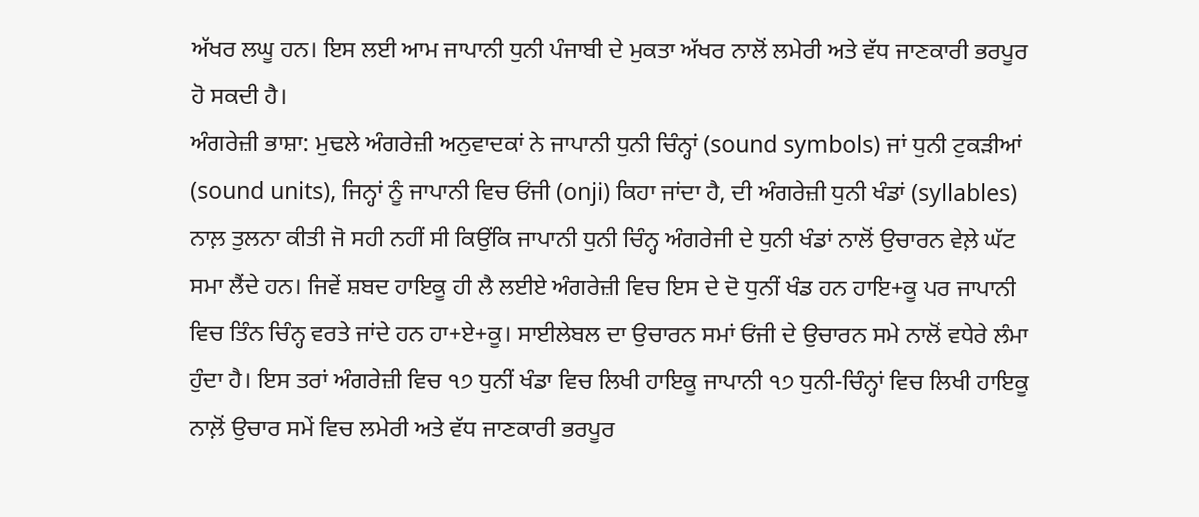ਅੱਖਰ ਲਘੂ ਹਨ। ਇਸ ਲਈ ਆਮ ਜਾਪਾਨੀ ਧੁਨੀ ਪੰਜਾਬੀ ਦੇ ਮੁਕਤਾ ਅੱਖਰ ਨਾਲੋਂ ਲਮੇਰੀ ਅਤੇ ਵੱਧ ਜਾਣਕਾਰੀ ਭਰਪੂਰ ਹੋ ਸਕਦੀ ਹੈ।
ਅੰਗਰੇਜ਼ੀ ਭਾਸ਼ਾ: ਮੁਢਲੇ ਅੰਗਰੇਜ਼ੀ ਅਨੁਵਾਦਕਾਂ ਨੇ ਜਾਪਾਨੀ ਧੁਨੀ ਚਿੰਨ੍ਹਾਂ (sound symbols) ਜਾਂ ਧੁਨੀ ਟੁਕੜੀਆਂ (sound units), ਜਿਨ੍ਹਾਂ ਨੂੰ ਜਾਪਾਨੀ ਵਿਚ ਓਂਜੀ (onji) ਕਿਹਾ ਜਾਂਦਾ ਹੈ, ਦੀ ਅੰਗਰੇਜ਼ੀ ਧੁਨੀ ਖੰਡਾਂ (syllables) ਨਾਲ਼ ਤੁਲਨਾ ਕੀਤੀ ਜੋ ਸਹੀ ਨਹੀਂ ਸੀ ਕਿਉਂਕਿ ਜਾਪਾਨੀ ਧੁਨੀ ਚਿੰਨ੍ਹ ਅੰਗਰੇਜੀ ਦੇ ਧੁਨੀ ਖੰਡਾਂ ਨਾਲੋਂ ਉਚਾਰਨ ਵੇਲ਼ੇ ਘੱਟ ਸਮਾ ਲੈਂਦੇ ਹਨ। ਜਿਵੇਂ ਸ਼ਬਦ ਹਾਇਕੂ ਹੀ ਲੈ ਲਈਏ ਅੰਗਰੇਜ਼ੀ ਵਿਚ ਇਸ ਦੇ ਦੋ ਧੁਨੀਂ ਖੰਡ ਹਨ ਹਾਇ+ਕੂ ਪਰ ਜਾਪਾਨੀ ਵਿਚ ਤਿੰਨ ਚਿੰਨ੍ਹ ਵਰਤੇ ਜਾਂਦੇ ਹਨ ਹਾ+ਏ+ਕੂ। ਸਾਈਲੇਬਲ ਦਾ ਉਚਾਰਨ ਸਮਾਂ ਓਂਜੀ ਦੇ ਉਚਾਰਨ ਸਮੇ ਨਾਲੋਂ ਵਧੇਰੇ ਲੰਮਾ ਹੁੰਦਾ ਹੈ। ਇਸ ਤਰਾਂ ਅੰਗਰੇਜ਼ੀ ਵਿਚ ੧੭ ਧੁਨੀਂ ਖੰਡਾ ਵਿਚ ਲਿਖੀ ਹਾਇਕੂ ਜਾਪਾਨੀ ੧੭ ਧੁਨੀ-ਚਿੰਨ੍ਹਾਂ ਵਿਚ ਲਿਖੀ ਹਾਇਕੂ ਨਾਲ਼ੋਂ ਉਚਾਰ ਸਮੇਂ ਵਿਚ ਲਮੇਰੀ ਅਤੇ ਵੱਧ ਜਾਣਕਾਰੀ ਭਰਪੂਰ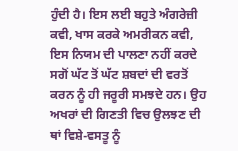ਹੁੰਦੀ ਹੈ। ਇਸ ਲਈ ਬਹੁਤੇ ਅੰਗਰੇਜ਼ੀ ਕਵੀ, ਖਾਸ ਕਰਕੇ ਅਮਰੀਕਨ ਕਵੀ, ਇਸ ਨਿਯਮ ਦੀ ਪਾਲਣਾ ਨਹੀਂ ਕਰਦੇ ਸਗੋਂ ਘੱਟ ਤੋਂ ਘੱਟ ਸ਼ਬਦਾਂ ਦੀ ਵਰਤੋਂ ਕਰਨ ਨੂੰ ਹੀ ਜਰੂਰੀ ਸਮਝਦੇ ਹਨ। ਉਹ ਅਖਰਾਂ ਦੀ ਗਿਣਤੀ ਵਿਚ ਉਲਝਣ ਦੀ ਥਾਂ ਵਿਸ਼ੇ-ਵਸਤੂ ਨੂੰ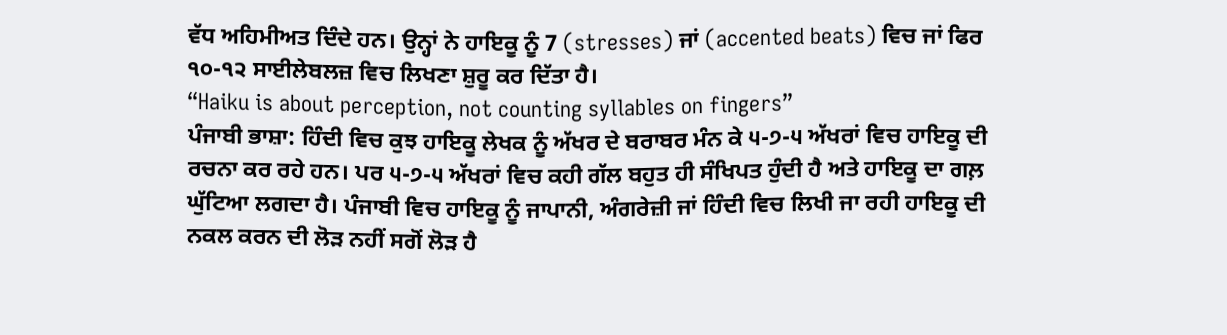ਵੱਧ ਅਹਿਮੀਅਤ ਦਿੰਦੇ ਹਨ। ਉਨ੍ਹਾਂ ਨੇ ਹਾਇਕੂ ਨੂੰ 7 (stresses) ਜਾਂ (accented beats) ਵਿਚ ਜਾਂ ਫਿਰ ੧੦-੧੨ ਸਾਈਲੇਬਲਜ਼ ਵਿਚ ਲਿਖਣਾ ਸ਼ੁਰੂ ਕਰ ਦਿੱਤਾ ਹੈ।
“Haiku is about perception, not counting syllables on fingers”
ਪੰਜਾਬੀ ਭਾਸ਼ਾ: ਹਿੰਦੀ ਵਿਚ ਕੁਝ ਹਾਇਕੂ ਲੇਖਕ ਨੂੰ ਅੱਖਰ ਦੇ ਬਰਾਬਰ ਮੰਨ ਕੇ ੫-੭-੫ ਅੱਖਰਾਂ ਵਿਚ ਹਾਇਕੂ ਦੀ ਰਚਨਾ ਕਰ ਰਹੇ ਹਨ। ਪਰ ੫-੭-੫ ਅੱਖਰਾਂ ਵਿਚ ਕਹੀ ਗੱਲ ਬਹੁਤ ਹੀ ਸੰਖਿਪਤ ਹੁੰਦੀ ਹੈ ਅਤੇ ਹਾਇਕੂ ਦਾ ਗਲ਼ ਘੁੱਟਿਆ ਲਗਦਾ ਹੈ। ਪੰਜਾਬੀ ਵਿਚ ਹਾਇਕੂ ਨੂੰ ਜਾਪਾਨੀ, ਅੰਗਰੇਜ਼ੀ ਜਾਂ ਹਿੰਦੀ ਵਿਚ ਲਿਖੀ ਜਾ ਰਹੀ ਹਾਇਕੂ ਦੀ ਨਕਲ ਕਰਨ ਦੀ ਲੋੜ ਨਹੀਂ ਸਗੋਂ ਲੋੜ ਹੈ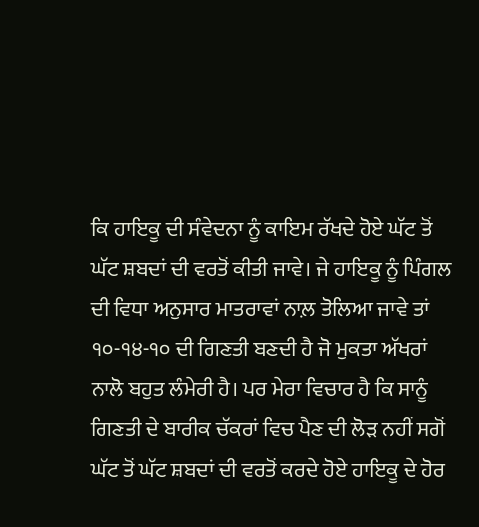ਕਿ ਹਾਇਕੂ ਦੀ ਸੰਵੇਦਨਾ ਨੂੰ ਕਾਇਮ ਰੱਖਦੇ ਹੋਏ ਘੱਟ ਤੋਂ ਘੱਟ ਸ਼ਬਦਾਂ ਦੀ ਵਰਤੋਂ ਕੀਤੀ ਜਾਵੇ। ਜੇ ਹਾਇਕੂ ਨੂੰ ਪਿੰਗਲ ਦੀ ਵਿਧਾ ਅਨੁਸਾਰ ਮਾਤਰਾਵਾਂ ਨਾਲ਼ ਤੋਲਿਆ ਜਾਵੇ ਤਾਂ ੧੦-੧੪-੧੦ ਦੀ ਗਿਣਤੀ ਬਣਦੀ ਹੈ ਜੋ ਮੁਕਤਾ ਅੱਖਰਾਂ ਨਾਲੋ ਬਹੁਤ ਲੰਮੇਰੀ ਹੈ। ਪਰ ਮੇਰਾ ਵਿਚਾਰ ਹੈ ਕਿ ਸਾਨੂੰ ਗਿਣਤੀ ਦੇ ਬਾਰੀਕ ਚੱਕਰਾਂ ਵਿਚ ਪੈਣ ਦੀ ਲੋੜ ਨਹੀਂ ਸਗੋਂ ਘੱਟ ਤੋਂ ਘੱਟ ਸ਼ਬਦਾਂ ਦੀ ਵਰਤੋਂ ਕਰਦੇ ਹੋਏ ਹਾਇਕੂ ਦੇ ਹੋਰ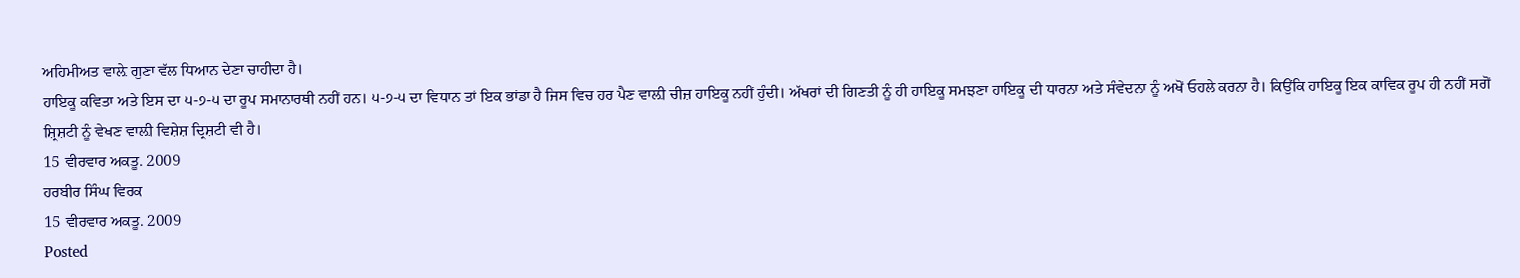ਅਹਿਮੀਅਤ ਵਾਲ਼ੇ ਗੁਣਾ ਵੱਲ ਧਿਆਨ ਦੇਣਾ ਚਾਹੀਦਾ ਹੈ।
ਹਾਇਕੂ ਕਵਿਤਾ ਅਤੇ ਇਸ ਦਾ ੫-੭-੫ ਦਾ ਰੂਪ ਸਮਾਨਾਰਥੀ ਨਹੀਂ ਹਨ। ੫-੭-੫ ਦਾ ਵਿਧਾਨ ਤਾਂ ਇਕ ਭਾਂਡਾ ਹੈ ਜਿਸ ਵਿਚ ਹਰ ਪੈਣ ਵਾਲ਼ੀ ਚੀਜ਼ ਹਾਇਕੂ ਨਹੀਂ ਹੁੰਦੀ। ਅੱਖਰਾਂ ਦੀ ਗਿਣਤੀ ਨੂੰ ਹੀ ਹਾਇਕੂ ਸਮਝਣਾ ਹਾਇਕੂ ਦੀ ਧਾਰਨਾ ਅਤੇ ਸੰਵੇਦਨਾ ਨੂੰ ਅਖੋਂ ਓਹਲੇ ਕਰਨਾ ਹੈ। ਕਿਉਂਕਿ ਹਾਇਕੂ ਇਕ ਕਾਵਿਕ ਰੂਪ ਹੀ ਨਹੀਂ ਸਗੋਂ ਸ਼੍ਰਿਸ਼ਟੀ ਨੂੰ ਵੇਖਣ ਵਾਲ਼ੀ ਵਿਸ਼ੇਸ਼ ਦ੍ਰਿਸ਼ਟੀ ਵੀ ਹੈ।
15 ਵੀਰਵਾਰ ਅਕਤੂ. 2009
ਹਰਬੀਰ ਸਿੰਘ ਵਿਰਕ
15 ਵੀਰਵਾਰ ਅਕਤੂ. 2009
Posted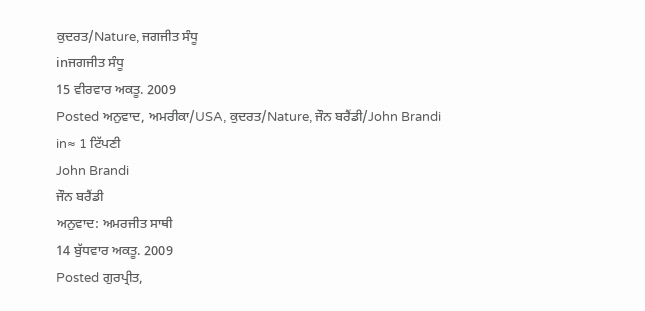ਕੁਦਰਤ/Nature, ਜਗਜੀਤ ਸੰਧੂ
inਜਗਜੀਤ ਸੰਧੂ
15 ਵੀਰਵਾਰ ਅਕਤੂ. 2009
Posted ਅਨੁਵਾਦ, ਅਮਰੀਕਾ/USA, ਕੁਦਰਤ/Nature, ਜੌਨ ਬਰੈਂਡੀ/John Brandi
in≈ 1 ਟਿੱਪਣੀ
John Brandi
ਜੌਨ ਬਰੈਂਡੀ
ਅਨੁਵਾਦ: ਅਮਰਜੀਤ ਸਾਥੀ
14 ਬੁੱਧਵਾਰ ਅਕਤੂ. 2009
Posted ਗੁਰਪ੍ਰੀਤ,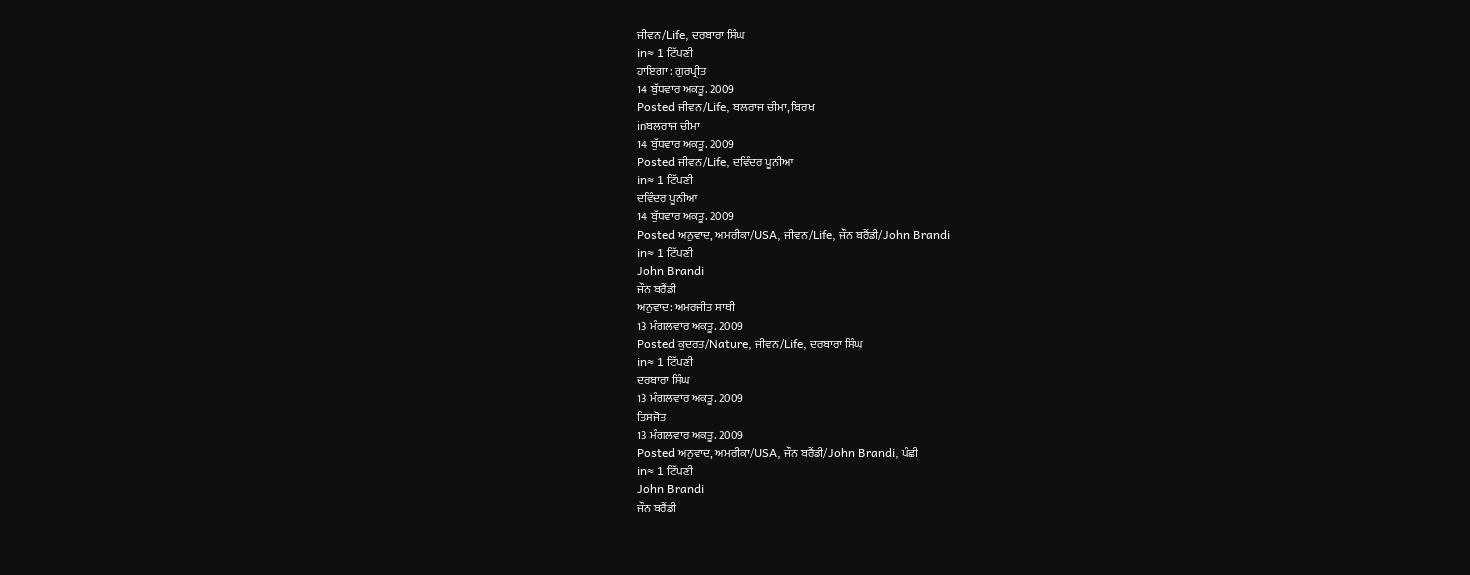ਜੀਵਨ/Life, ਦਰਬਾਰਾ ਸਿੰਘ
in≈ 1 ਟਿੱਪਣੀ
ਹਾਇਗਾ : ਗੁਰਪ੍ਰੀਤ
14 ਬੁੱਧਵਾਰ ਅਕਤੂ. 2009
Posted ਜੀਵਨ/Life, ਬਲਰਾਜ ਚੀਮਾ, ਬਿਰਖ
inਬਲਰਾਜ ਚੀਮਾ
14 ਬੁੱਧਵਾਰ ਅਕਤੂ. 2009
Posted ਜੀਵਨ/Life, ਦਵਿੰਦਰ ਪੂਨੀਆ
in≈ 1 ਟਿੱਪਣੀ
ਦਵਿੰਦਰ ਪੂਨੀਆ
14 ਬੁੱਧਵਾਰ ਅਕਤੂ. 2009
Posted ਅਨੁਵਾਦ, ਅਮਰੀਕਾ/USA, ਜੀਵਨ/Life, ਜੌਨ ਬਰੈਂਡੀ/John Brandi
in≈ 1 ਟਿੱਪਣੀ
John Brandi
ਜੌਨ ਬਰੈਂਡੀ
ਅਨੁਵਾਦ: ਅਮਰਜੀਤ ਸਾਥੀ
13 ਮੰਗਲਵਾਰ ਅਕਤੂ. 2009
Posted ਕੁਦਰਤ/Nature, ਜੀਵਨ/Life, ਦਰਬਾਰਾ ਸਿੰਘ
in≈ 1 ਟਿੱਪਣੀ
ਦਰਬਾਰਾ ਸਿੰਘ
13 ਮੰਗਲਵਾਰ ਅਕਤੂ. 2009
ਤਿਸਜੋਤ
13 ਮੰਗਲਵਾਰ ਅਕਤੂ. 2009
Posted ਅਨੁਵਾਦ, ਅਮਰੀਕਾ/USA, ਜੌਨ ਬਰੈਂਡੀ/John Brandi, ਪੰਛੀ
in≈ 1 ਟਿੱਪਣੀ
John Brandi
ਜੌਨ ਬਰੈਂਡੀ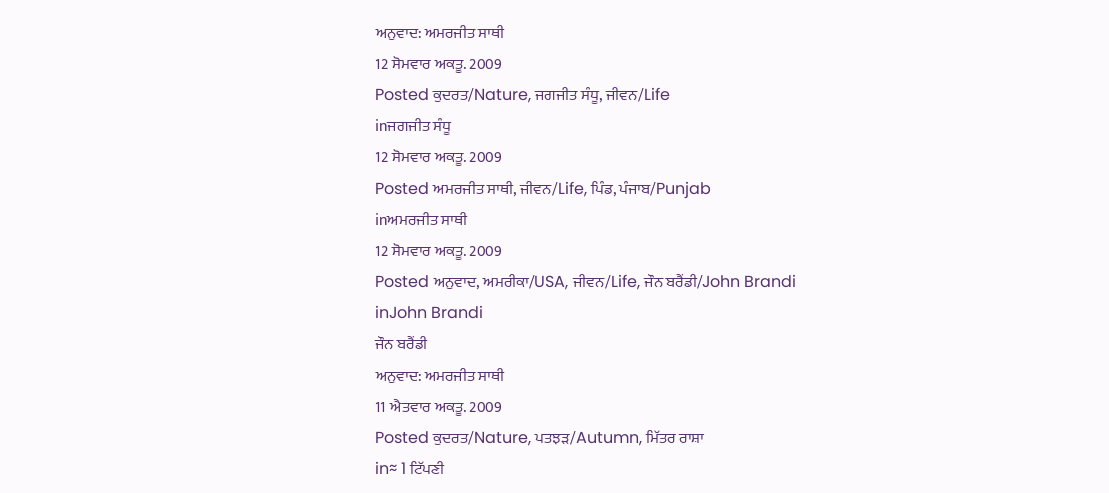ਅਨੁਵਾਦ: ਅਮਰਜੀਤ ਸਾਥੀ
12 ਸੋਮਵਾਰ ਅਕਤੂ. 2009
Posted ਕੁਦਰਤ/Nature, ਜਗਜੀਤ ਸੰਧੂ, ਜੀਵਨ/Life
inਜਗਜੀਤ ਸੰਧੂ
12 ਸੋਮਵਾਰ ਅਕਤੂ. 2009
Posted ਅਮਰਜੀਤ ਸਾਥੀ, ਜੀਵਨ/Life, ਪਿੰਡ, ਪੰਜਾਬ/Punjab
inਅਮਰਜੀਤ ਸਾਥੀ
12 ਸੋਮਵਾਰ ਅਕਤੂ. 2009
Posted ਅਨੁਵਾਦ, ਅਮਰੀਕਾ/USA, ਜੀਵਨ/Life, ਜੌਨ ਬਰੈਂਡੀ/John Brandi
inJohn Brandi
ਜੌਨ ਬਰੈਂਡੀ
ਅਨੁਵਾਦ: ਅਮਰਜੀਤ ਸਾਥੀ
11 ਐਤਵਾਰ ਅਕਤੂ. 2009
Posted ਕੁਦਰਤ/Nature, ਪਤਝੜ/Autumn, ਮਿੱਤਰ ਰਾਸ਼ਾ
in≈ 1 ਟਿੱਪਣੀ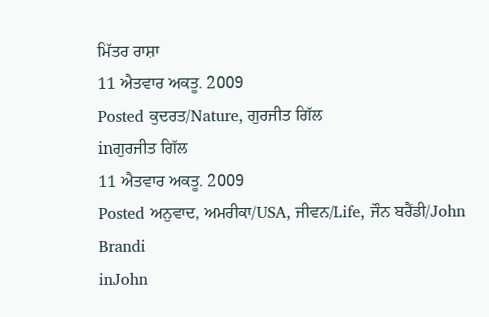ਮਿੱਤਰ ਰਾਸ਼ਾ
11 ਐਤਵਾਰ ਅਕਤੂ. 2009
Posted ਕੁਦਰਤ/Nature, ਗੁਰਜੀਤ ਗਿੱਲ
inਗੁਰਜੀਤ ਗਿੱਲ
11 ਐਤਵਾਰ ਅਕਤੂ. 2009
Posted ਅਨੁਵਾਦ, ਅਮਰੀਕਾ/USA, ਜੀਵਨ/Life, ਜੌਨ ਬਰੈਂਡੀ/John Brandi
inJohn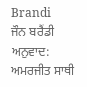Brandi
ਜੌਨ ਬਰੈਂਡੀ
ਅਨੁਵਾਦ: ਅਮਰਜੀਤ ਸਾਥੀ